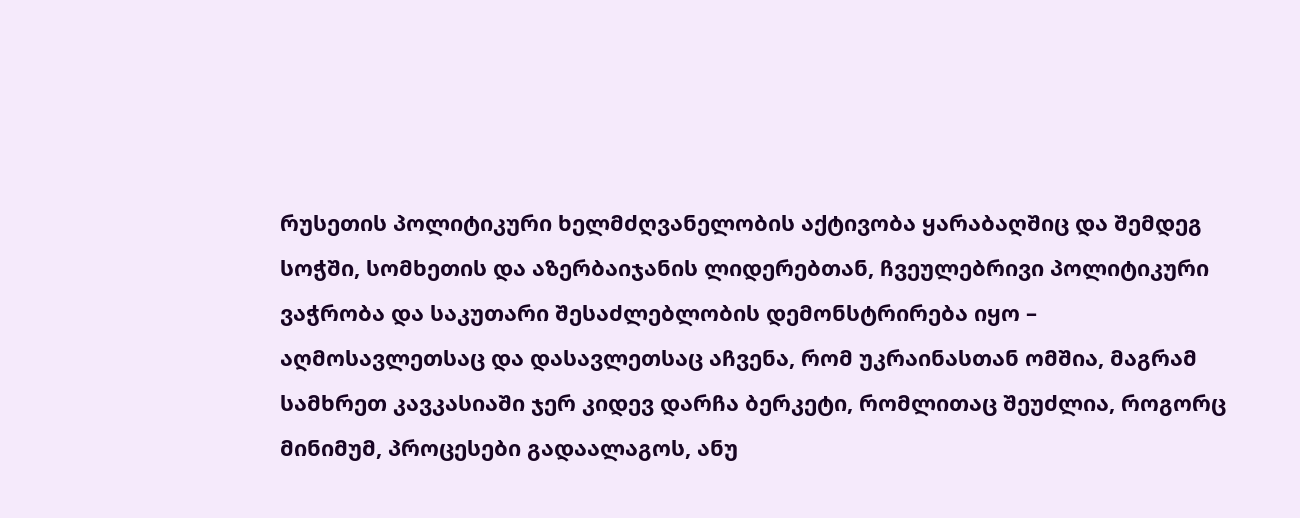რუსეთის პოლიტიკური ხელმძღვანელობის აქტივობა ყარაბაღშიც და შემდეგ სოჭში, სომხეთის და აზერბაიჯანის ლიდერებთან, ჩვეულებრივი პოლიტიკური ვაჭრობა და საკუთარი შესაძლებლობის დემონსტრირება იყო – აღმოსავლეთსაც და დასავლეთსაც აჩვენა, რომ უკრაინასთან ომშია, მაგრამ სამხრეთ კავკასიაში ჯერ კიდევ დარჩა ბერკეტი, რომლითაც შეუძლია, როგორც მინიმუმ, პროცესები გადაალაგოს, ანუ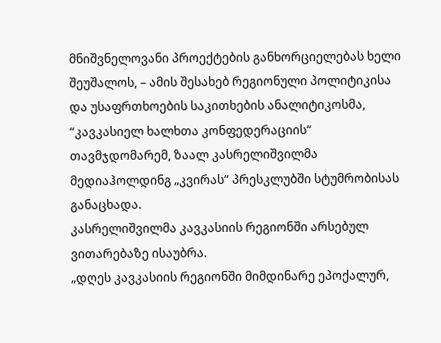მნიშვნელოვანი პროექტების განხორციელებას ხელი შეუშალოს, – ამის შესახებ რეგიონული პოლიტიკისა და უსაფრთხოების საკითხების ანალიტიკოსმა, “კავკასიელ ხალხთა კონფედერაციის“ თავმჯდომარემ, ზაალ კასრელიშვილმა მედიაჰოლდინგ „კვირას“ პრესკლუბში სტუმრობისას განაცხადა.
კასრელიშვილმა კავკასიის რეგიონში არსებულ ვითარებაზე ისაუბრა.
„დღეს კავკასიის რეგიონში მიმდინარე ეპოქალურ,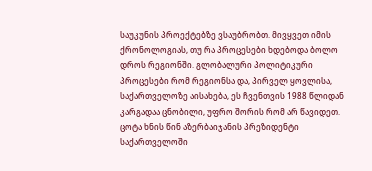საუკუნის პროექტებზე ვსაუბრობთ. მივყვეთ იმის ქრონოლოგიას, თუ რა პროცესები ხდებოდა ბოლო დროს რეგიონში. გლობალური პოლიტიკური პროცესები რომ რეგიონსა და, პირველ ყოვლისა, საქართველოზე აისახება, ეს ჩვენთვის 1988 წლიდან კარგადაა ცნობილი, უფრო შორის რომ არ წავიდეთ. ცოტა ხნის წინ აზერბაიჯანის პრეზიდენტი საქართველოში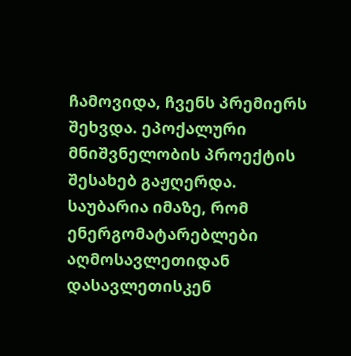ჩამოვიდა, ჩვენს პრემიერს შეხვდა. ეპოქალური მნიშვნელობის პროექტის შესახებ გაჟღერდა. საუბარია იმაზე, რომ ენერგომატარებლები აღმოსავლეთიდან დასავლეთისკენ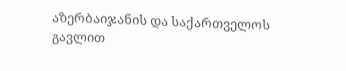აზერბაიჯანის და საქართველოს გავლით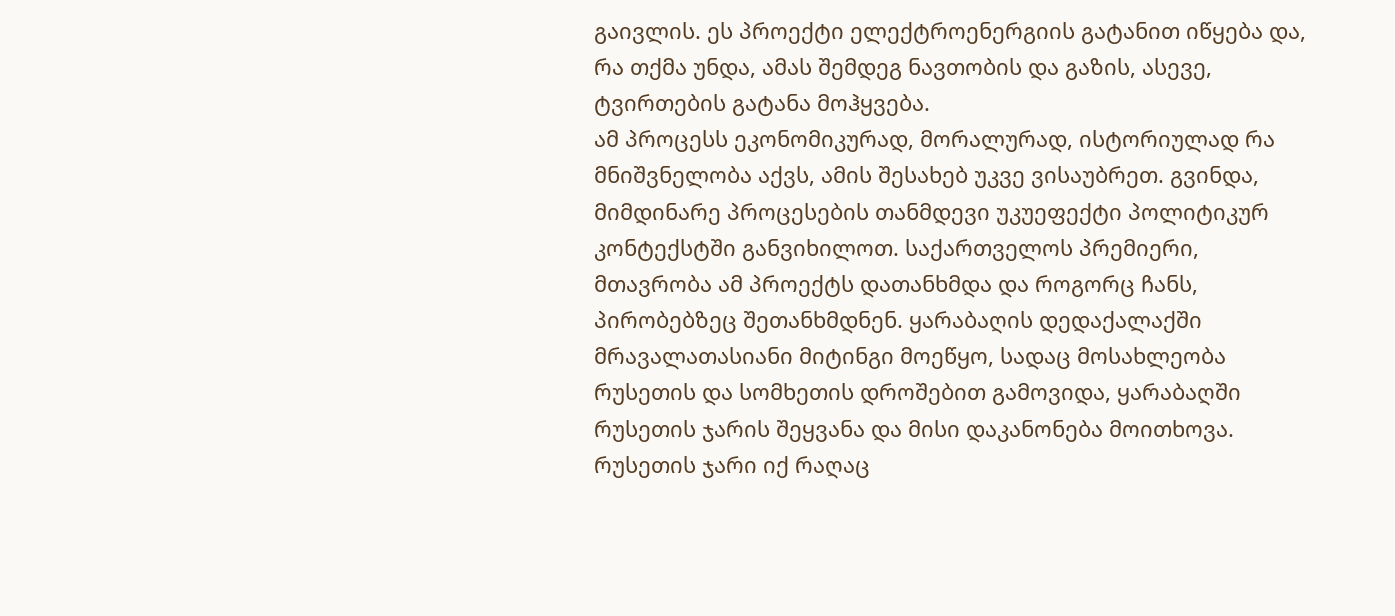გაივლის. ეს პროექტი ელექტროენერგიის გატანით იწყება და, რა თქმა უნდა, ამას შემდეგ ნავთობის და გაზის, ასევე, ტვირთების გატანა მოჰყვება.
ამ პროცესს ეკონომიკურად, მორალურად, ისტორიულად რა მნიშვნელობა აქვს, ამის შესახებ უკვე ვისაუბრეთ. გვინდა, მიმდინარე პროცესების თანმდევი უკუეფექტი პოლიტიკურ კონტექსტში განვიხილოთ. საქართველოს პრემიერი, მთავრობა ამ პროექტს დათანხმდა და როგორც ჩანს, პირობებზეც შეთანხმდნენ. ყარაბაღის დედაქალაქში მრავალათასიანი მიტინგი მოეწყო, სადაც მოსახლეობა რუსეთის და სომხეთის დროშებით გამოვიდა, ყარაბაღში რუსეთის ჯარის შეყვანა და მისი დაკანონება მოითხოვა. რუსეთის ჯარი იქ რაღაც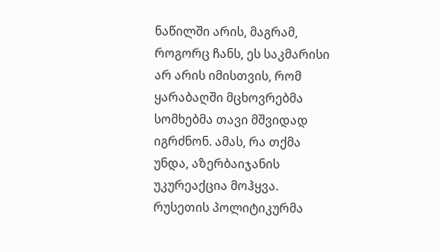ნაწილში არის, მაგრამ, როგორც ჩანს, ეს საკმარისი არ არის იმისთვის, რომ ყარაბაღში მცხოვრებმა სომხებმა თავი მშვიდად იგრძნონ. ამას, რა თქმა უნდა, აზერბაიჯანის უკურეაქცია მოჰყვა. რუსეთის პოლიტიკურმა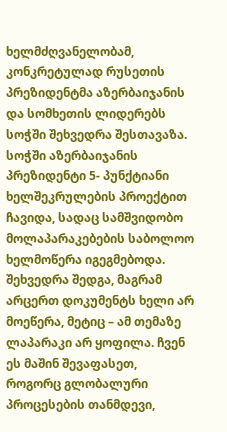ხელმძღვანელობამ, კონკრეტულად რუსეთის პრეზიდენტმა აზერბაიჯანის და სომხეთის ლიდერებს სოჭში შეხვედრა შესთავაზა. სოჭში აზერბაიჯანის პრეზიდენტი 5- პუნქტიანი ხელშეკრულების პროექტით ჩავიდა, სადაც სამშვიდობო მოლაპარაკებების საბოლოო ხელმოწერა იგეგმებოდა. შეხვედრა შედგა, მაგრამ არცერთ დოკუმენტს ხელი არ მოეწერა, მეტიც – ამ თემაზე ლაპარაკი არ ყოფილა. ჩვენ ეს მაშინ შევაფასეთ, როგორც გლობალური პროცესების თანმდევი,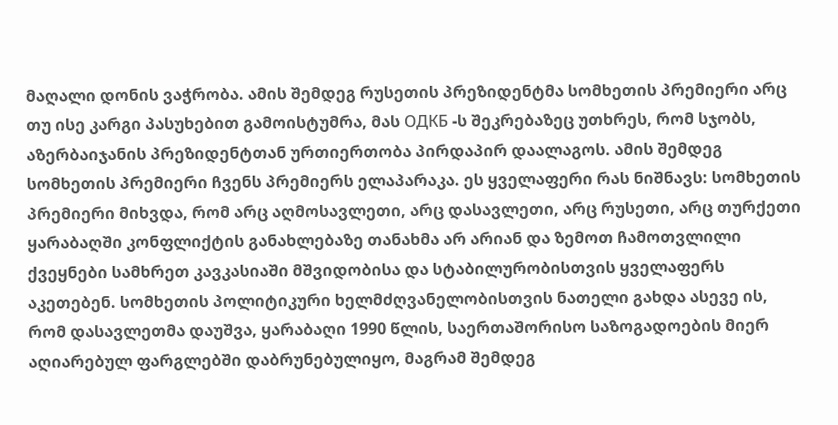მაღალი დონის ვაჭრობა. ამის შემდეგ რუსეთის პრეზიდენტმა სომხეთის პრემიერი არც თუ ისე კარგი პასუხებით გამოისტუმრა, მას ОДКБ -ს შეკრებაზეც უთხრეს, რომ სჯობს, აზერბაიჯანის პრეზიდენტთან ურთიერთობა პირდაპირ დაალაგოს. ამის შემდეგ სომხეთის პრემიერი ჩვენს პრემიერს ელაპარაკა. ეს ყველაფერი რას ნიშნავს: სომხეთის პრემიერი მიხვდა, რომ არც აღმოსავლეთი, არც დასავლეთი, არც რუსეთი, არც თურქეთი ყარაბაღში კონფლიქტის განახლებაზე თანახმა არ არიან და ზემოთ ჩამოთვლილი ქვეყნები სამხრეთ კავკასიაში მშვიდობისა და სტაბილურობისთვის ყველაფერს აკეთებენ. სომხეთის პოლიტიკური ხელმძღვანელობისთვის ნათელი გახდა ასევე ის, რომ დასავლეთმა დაუშვა, ყარაბაღი 1990 წლის, საერთაშორისო საზოგადოების მიერ აღიარებულ ფარგლებში დაბრუნებულიყო, მაგრამ შემდეგ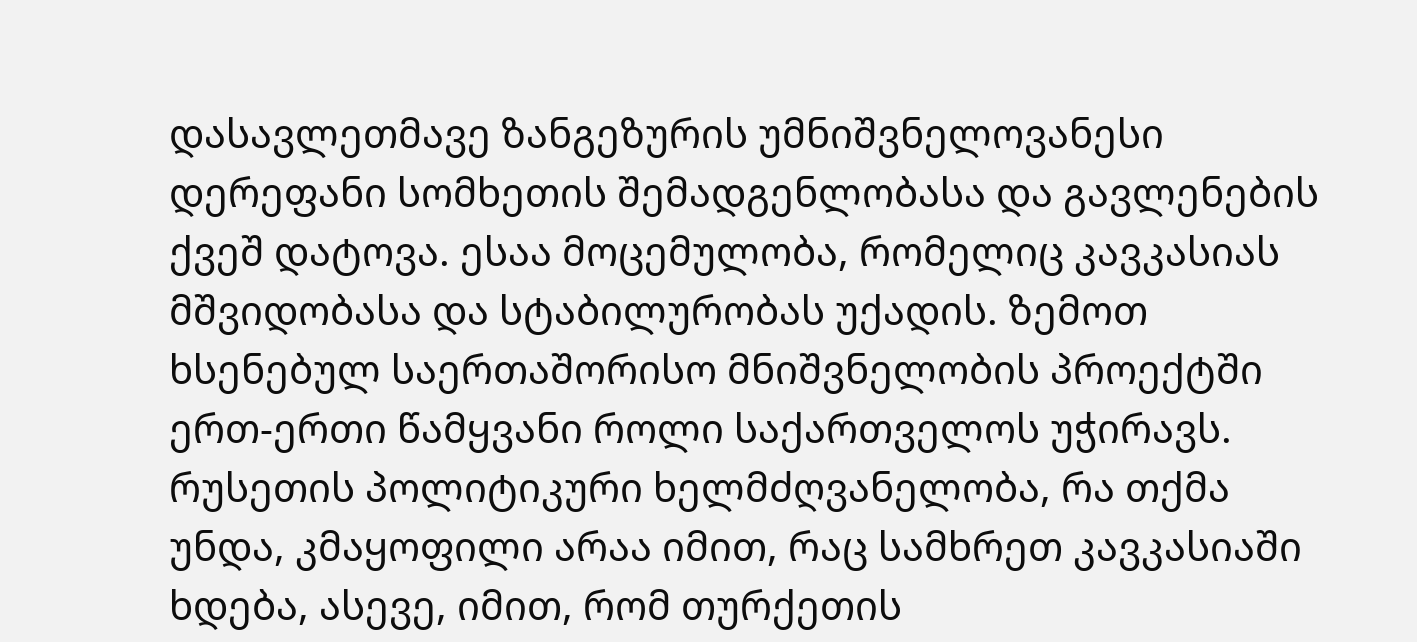დასავლეთმავე ზანგეზურის უმნიშვნელოვანესი დერეფანი სომხეთის შემადგენლობასა და გავლენების ქვეშ დატოვა. ესაა მოცემულობა, რომელიც კავკასიას მშვიდობასა და სტაბილურობას უქადის. ზემოთ ხსენებულ საერთაშორისო მნიშვნელობის პროექტში ერთ-ერთი წამყვანი როლი საქართველოს უჭირავს.
რუსეთის პოლიტიკური ხელმძღვანელობა, რა თქმა უნდა, კმაყოფილი არაა იმით, რაც სამხრეთ კავკასიაში ხდება, ასევე, იმით, რომ თურქეთის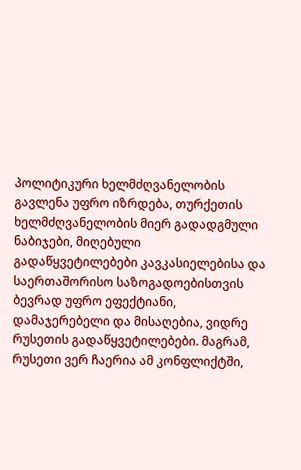პოლიტიკური ხელმძღვანელობის გავლენა უფრო იზრდება, თურქეთის ხელმძღვანელობის მიერ გადადგმული ნაბიჯები, მიღებული გადაწყვეტილებები კავკასიელებისა და საერთაშორისო საზოგადოებისთვის ბევრად უფრო ეფექტიანი, დამაჯერებელი და მისაღებია, ვიდრე რუსეთის გადაწყვეტილებები. მაგრამ, რუსეთი ვერ ჩაერია ამ კონფლიქტში,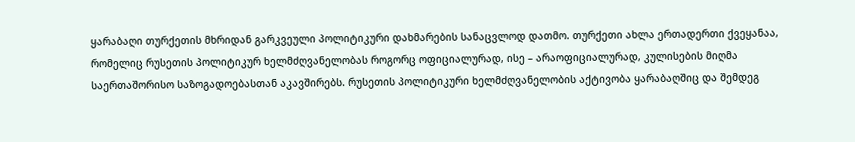ყარაბაღი თურქეთის მხრიდან გარკვეული პოლიტიკური დახმარების სანაცვლოდ დათმო. თურქეთი ახლა ერთადერთი ქვეყანაა, რომელიც რუსეთის პოლიტიკურ ხელმძღვანელობას როგორც ოფიციალურად, ისე – არაოფიციალურად, კულისების მიღმა საერთაშორისო საზოგადოებასთან აკავშირებს. რუსეთის პოლიტიკური ხელმძღვანელობის აქტივობა ყარაბაღშიც და შემდეგ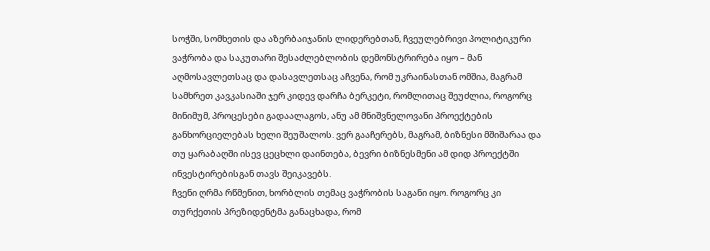სოჭში, სომხეთის და აზერბაიჯანის ლიდერებთან, ჩვეულებრივი პოლიტიკური ვაჭრობა და საკუთარი შესაძლებლობის დემონსტრირება იყო – მან აღმოსავლეთსაც და დასავლეთსაც აჩვენა, რომ უკრაინასთან ომშია, მაგრამ სამხრეთ კავკასიაში ჯერ კიდევ დარჩა ბერკეტი, რომლითაც შეუძლია, როგორც მინიმუმ, პროცესები გადაალაგოს, ანუ ამ მნიშვნელოვანი პროექტების განხორციელებას ხელი შეუშალოს. ვერ გააჩერებს, მაგრამ, ბიზნესი მშიშარაა და თუ ყარაბაღში ისევ ცეცხლი დაინთება, ბევრი ბიზნესმენი ამ დიდ პროექტში ინვესტირებისგან თავს შეიკავებს.
ჩვენი ღრმა რწმენით, ხორბლის თემაც ვაჭრობის საგანი იყო. როგორც კი თურქეთის პრეზიდენტმა განაცხადა, რომ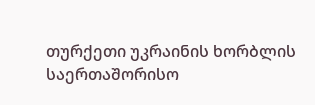თურქეთი უკრაინის ხორბლის საერთაშორისო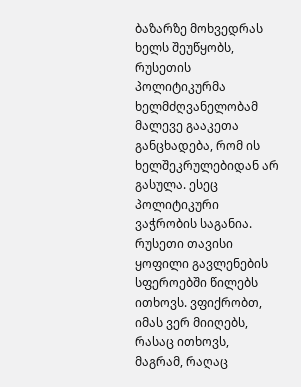ბაზარზე მოხვედრას ხელს შეუწყობს, რუსეთის პოლიტიკურმა ხელმძღვანელობამ მალევე გააკეთა განცხადება, რომ ის ხელშეკრულებიდან არ გასულა. ესეც პოლიტიკური ვაჭრობის საგანია. რუსეთი თავისი ყოფილი გავლენების სფეროებში წილებს ითხოვს. ვფიქრობთ, იმას ვერ მიიღებს, რასაც ითხოვს, მაგრამ, რაღაც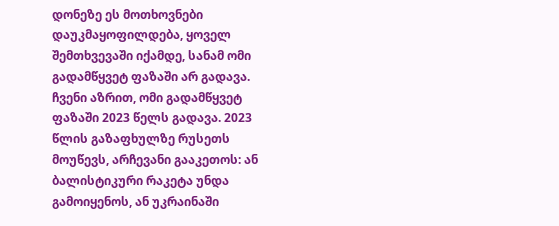დონეზე ეს მოთხოვნები დაუკმაყოფილდება, ყოველ შემთხვევაში იქამდე, სანამ ომი გადამწყვეტ ფაზაში არ გადავა. ჩვენი აზრით, ომი გადამწყვეტ ფაზაში 2023 წელს გადავა. 2023 წლის გაზაფხულზე რუსეთს მოუწევს, არჩევანი გააკეთოს: ან ბალისტიკური რაკეტა უნდა გამოიყენოს, ან უკრაინაში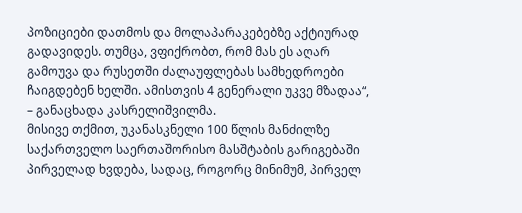პოზიციები დათმოს და მოლაპარაკებებზე აქტიურად გადავიდეს. თუმცა, ვფიქრობთ, რომ მას ეს აღარ გამოუვა და რუსეთში ძალაუფლებას სამხედროები ჩაიგდებენ ხელში. ამისთვის 4 გენერალი უკვე მზადაა“, – განაცხადა კასრელიშვილმა.
მისივე თქმით, უკანასკნელი 100 წლის მანძილზე საქართველო საერთაშორისო მასშტაბის გარიგებაში პირველად ხვდება, სადაც, როგორც მინიმუმ, პირველ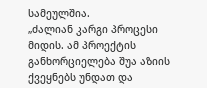სამეულშია.
„ძალიან კარგი პროცესი მიდის. ამ პროექტის განხორციელება შუა აზიის ქვეყნებს უნდათ და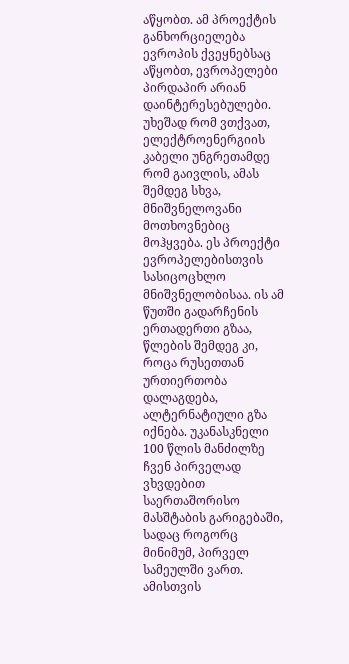აწყობთ. ამ პროექტის განხორციელება ევროპის ქვეყნებსაც აწყობთ, ევროპელები პირდაპირ არიან დაინტერესებულები. უხეშად რომ ვთქვათ, ელექტროენერგიის კაბელი უნგრეთამდე რომ გაივლის, ამას შემდეგ სხვა, მნიშვნელოვანი მოთხოვნებიც მოჰყვება. ეს პროექტი ევროპელებისთვის სასიცოცხლო მნიშვნელობისაა. ის ამ წუთში გადარჩენის ერთადერთი გზაა, წლების შემდეგ კი, როცა რუსეთთან ურთიერთობა დალაგდება, ალტერნატიული გზა იქნება. უკანასკნელი 100 წლის მანძილზე ჩვენ პირველად ვხვდებით საერთაშორისო მასშტაბის გარიგებაში, სადაც როგორც მინიმუმ, პირველ სამეულში ვართ. ამისთვის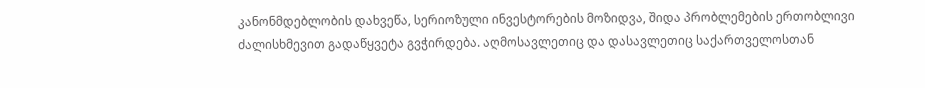კანონმდებლობის დახვეწა, სერიოზული ინვესტორების მოზიდვა, შიდა პრობლემების ერთობლივი ძალისხმევით გადაწყვეტა გვჭირდება. აღმოსავლეთიც და დასავლეთიც საქართველოსთან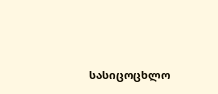სასიცოცხლო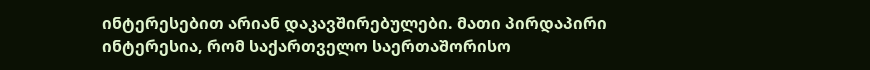ინტერესებით არიან დაკავშირებულები. მათი პირდაპირი ინტერესია, რომ საქართველო საერთაშორისო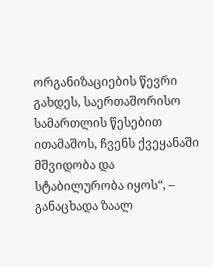ორგანიზაციების წევრი გახდეს, საერთაშორისო სამართლის წესებით ითამაშოს, ჩვენს ქვეყანაში მშვიდობა და სტაბილურობა იყოს“, – განაცხადა ზაალ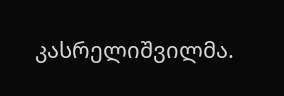კასრელიშვილმა.